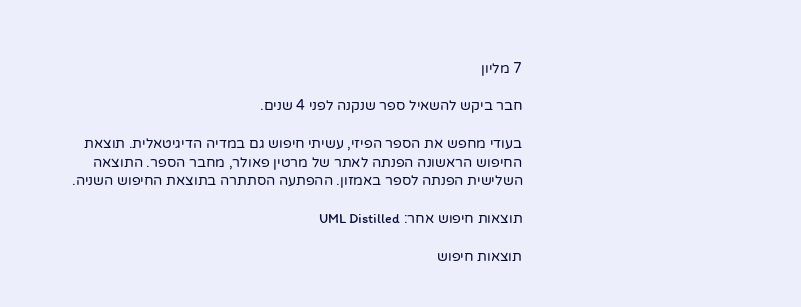7 מליון

חבר ביקש להשאיל ספר שנקנה לפני 4 שנים.

בעודי מחפש את הספר הפיזי, עשיתי חיפוש גם במדיה הדיגיטאלית. תוצאת החיפוש הראשונה הפנתה לאתר של מרטין פאולר, מחבר הספר. התוצאה השלישית הפנתה לספר באמזון. ההפתעה הסתתרה בתוצאת החיפוש השניה.

תוצאות חיפוש אחר: UML Distilled

תוצאות חיפוש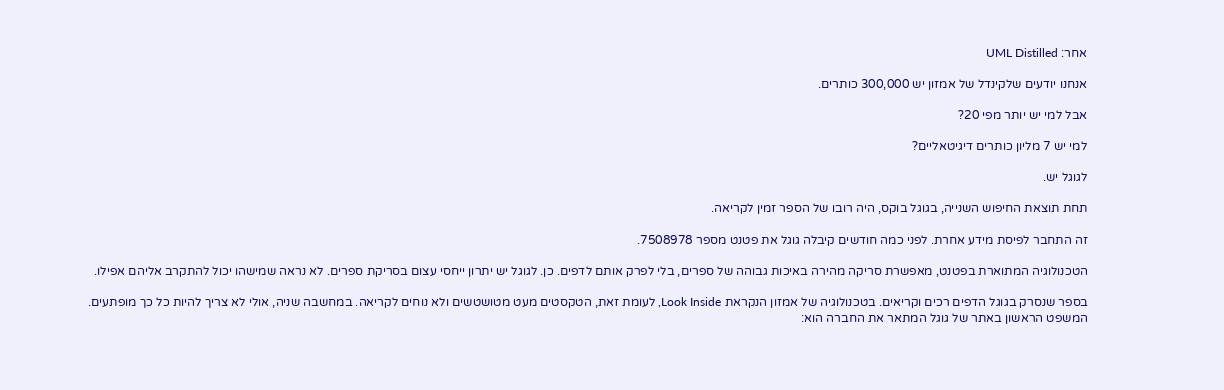אחר: UML Distilled

אנחנו יודעים שלקינדל של אמזון יש 300,000 כותרים.

אבל למי יש יותר מפי 20?

למי יש 7 מליון כותרים דיגיטאליים?

לגוגל יש.

תחת תוצאת החיפוש השנייה, בגוגל בוקס, היה רובו של הספר זמין לקריאה.

זה התחבר לפיסת מידע אחרת. לפני כמה חודשים קיבלה גוגל את פטנט מספר 7508978.

הטכנולוגיה המתוארת בפטנט, מאפשרת סריקה מהירה באיכות גבוהה של ספרים, בלי לפרק אותם לדפים. כן. לגוגל יש יתרון ייחסי עצום בסריקת ספרים. לא נראה שמישהו יכול להתקרב אליהם אפילו.

בספר שנסרק בגוגל הדפים רכים וקריאים. בטכנולוגיה של אמזון הנקראת Look Inside, לעומת זאת, הטקסטים מעט מטושטשים ולא נוחים לקריאה. במחשבה שניה, אולי לא צריך להיות כל כך מופתעים. המשפט הראשון באתר של גוגל המתאר את החברה הוא: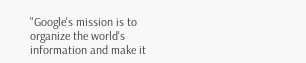"Google's mission is to organize the world's information and make it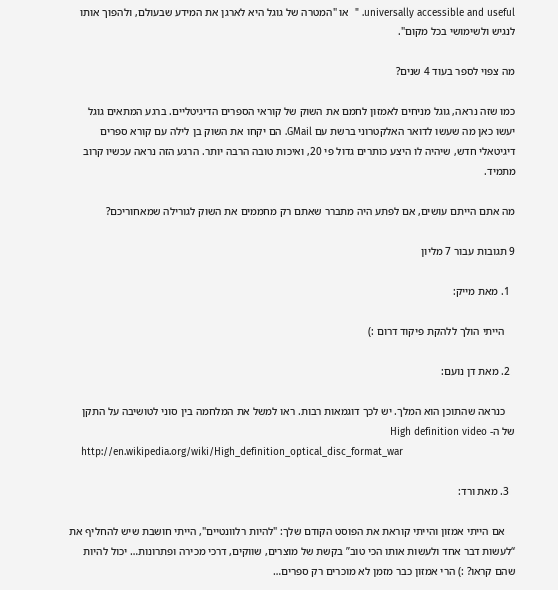universally accessible and useful. "  או "המטרה של גוגל היא לארגן את המידע שבעולם, ולהפוך אותו לנגיש ולשימושי בכל מקום".

מה צפוי לספר בעוד 4 שנים?

כמו שזה נראה, גוגל מניחים לאמזון לחמם את השוק של קוראי הספרים הדיגיטליים. ברגע המתאים גוגל יעשו כאן מה שעשו לדואר האלקטרוני ברשת עם GMail. הם יקחו את השוק בן לילה עם קורא ספרים דיגיטאלי חדש, שיהיה לו היצע כותרים גדול פי 20, ואיכות טובה הרבה יותר. הרגע הזה נראה עכשיו קרוב מתמיד.

מה אתם הייתם עושים, אם לפתע היה מתברר שאתם רק מחממים את השוק לגורילה שמאחוריכם?

9 תגובות עבור 7 מליון

  1. מאת מייק:

    הייתי הולך ללהקת פיקוד דרום :)

  2. מאת דן נועם:

    כנראה שהתוכן הוא המלך. יש לכך דוגמאות רבות. ראו למשל את המלחמה בין סוני לטושיבה על התקן של ה- High definition video
    http://en.wikipedia.org/wiki/High_definition_optical_disc_format_war

  3. מאת ורד:

    אם הייתי אמזון והייתי קוראת את הפוסט הקודם שלך: "להיות רלוונטיים", הייתי חושבת שיש להחליף את “לעשות דבר אחד ולעשות אותו הכי טוב” בקשת של מוצרים, שווקים, דרכי מכירה ופתרונות… יכול להיות שהם קראו? :) הרי אמזון כבר מזמן לא מוכרים רק ספרים…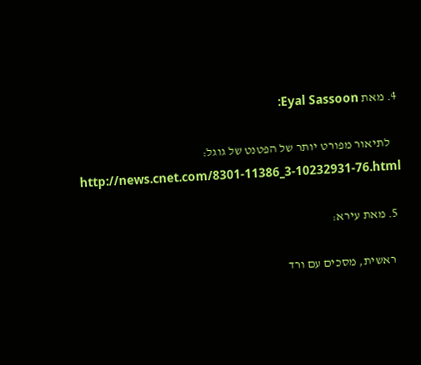4. מאת Eyal Sassoon:

    לתיאור מפורט יותר של הפטנט של גוגל: http://news.cnet.com/8301-11386_3-10232931-76.html

  5. מאת עירא:

    ראשית, מסכים עם ורד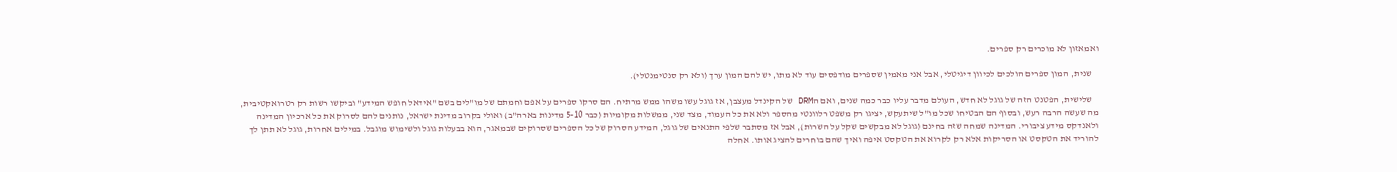ואמאזון לא מוכרים רק ספרים.

    שנית, המון ספרים הולכים לכיוון דיגיטלי, אבל אני מאמין שספרים מודפסים עוד לא מתו, יש להם המון ערך (ולא רק סנטימנטלי).

    שלישית, הפטנט הזה של גוגל לא חדש, העולם מדבר עליו כבר כמה שנים, ואם הDRM של הקינדל מעצבן, אז גוגל עשו משהו ממש מרתיח. הם סרקו ספרים על אפם וחמתם של מו"לים בשם "אידאל חופש המידע" וביקשו רשות רק רטרואקטיבית, מה שעשה הרבה רעש, ובסוף הם הבטיחו שכל מו"ל שיתעקש, יציגו רק משפט רלוונטי מהספר ולא את כל העמוד, מצד שני, ממשלות מקומיות (כבר 5-10 מדינות בארה"ב) ואולי בקרוב מדינת ישראל, נותנים להם לסרוק את כל ארכיון המדינה ולאנדקס מידע ציבורי. המדינה שמחה שזה בחינם (גוגל לא מבקשים שקל על השרות), אבל אז מסתבר שלפי התנאים של גוגל, המידע הסרוק של כל הספרים שסרוקים שבמאגר, הוא בבעלות גוגל ולשימוש מוגבל. במילים אחרות, גוגל לא תתן לך להוריד את הטקסט או הסריקות אלא רק לקרוא את הטקסט איפה ואיך שהם בוחרים להציג אותו. אחלה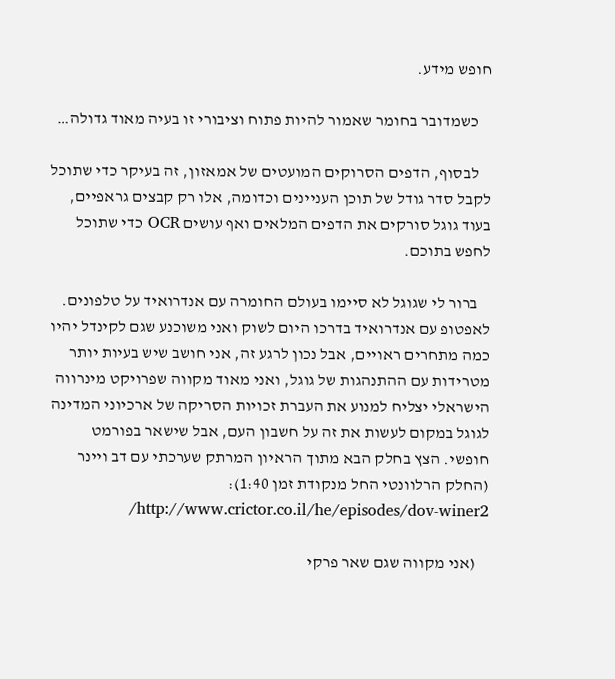חופש מידע.

    כשמדובר בחומר שאמור להיות פתוח וציבורי זו בעיה מאוד גדולה…

    לבסוף, הדפים הסרוקים המועטים של אמאזון, זה בעיקר כדי שתוכל לקבל סדר גודל של תוכן העניינים וכדומה, אלו רק קבצים גראפיים, בעוד גוגל סורקים את הדפים המלאים ואף עושים OCR כדי שתוכל לחפש בתוכם.

    ברור לי שגוגל לא סיימו בעולם החומרה עם אנדרואיד על טלפונים. לאפטופ עם אנדרואיד בדרכו היום לשוק ואני משוכנע שגם לקינדל יהיו כמה מתחרים ראויים, אבל נכון לרגע זה, אני חושב שיש בעיות יותר מטרידות עם ההתנהגות של גוגל, ואני מאוד מקווה שפרויקט מינרווה הישראלי יצליח למנוע את העברת זכויות הסריקה של ארכיוני המדינה לגוגל במקום לעשות את זה על חשבון העם, אבל שישאר בפורמט חופשי. הצץ בחלק הבא מתוך הראיון המרתק שערכתי עם דב ויינר (החלק הרלוונטי החל מנקודת זמן 1:40): http://www.crictor.co.il/he/episodes/dov-winer2/

    (אני מקווה שגם שאר פרקי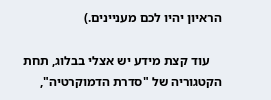הראיון יהיו לכם מעניינים.)

    עוד קצת מידע יש אצלי בבלוג, תחת הקטגוריה של "סדרת הדמוקרטיה",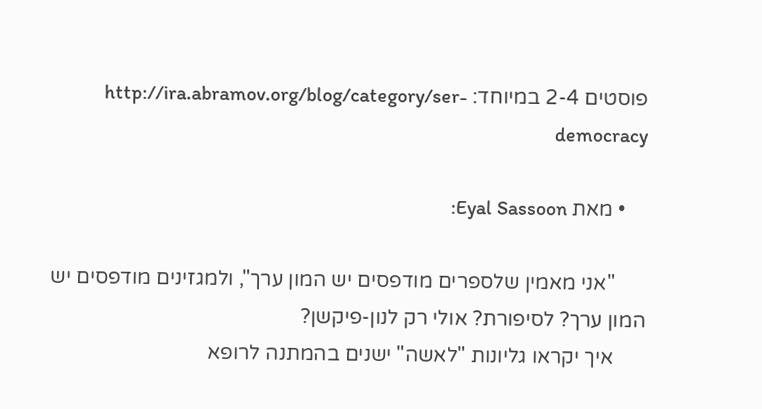פוסטים 2-4 במיוחד: http://ira.abramov.org/blog/category/ser-democracy

    • מאת Eyal Sassoon:

      "אני מאמין שלספרים מודפסים יש המון ערך", ולמגזינים מודפסים יש המון ערך? לסיפורת? אולי רק לנון-פיקשן?
      איך יקראו גליונות "לאשה" ישנים בהמתנה לרופא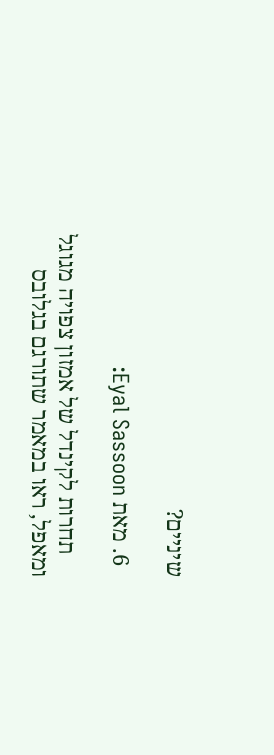שיניים?

  6. מאת Eyal Sassoon:

    תחרות לקינדל של אמזון צפויה מגוגל ומאפל, ראו במאמר שתורגם בגלובס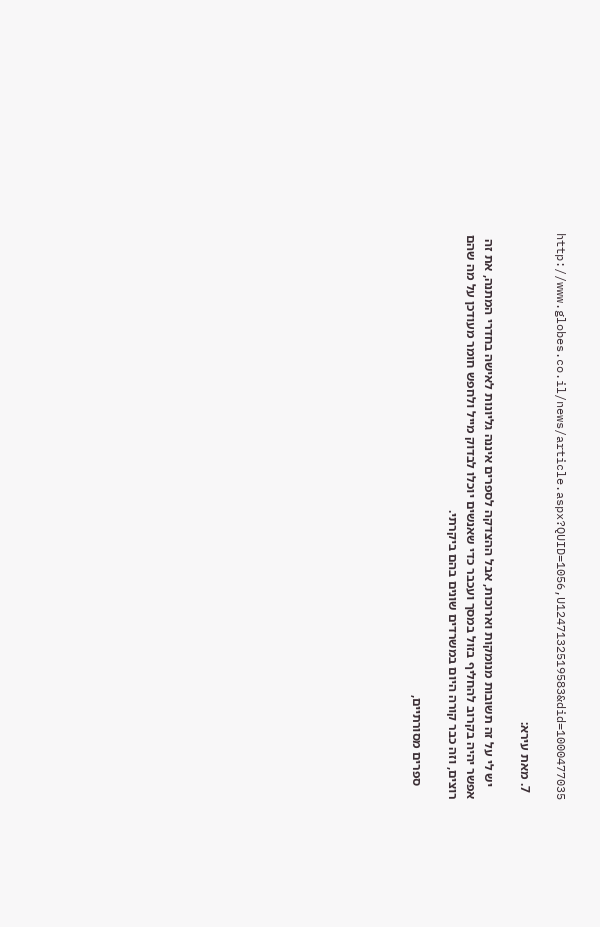http://www.globes.co.il/news/article.aspx?QUID=1056,U1247132519583&did=1000477035

  7. מאת עירא:

    יש לי על זה תשובות מנומקות וארוכות, אבל ההצדקה לספרים איננה גליונות לאישה בחדרי המתנה, את זה אפשר יהיה בקרוב להחליף בזול במסך ועכבר כדי שאנשים יוכלו לבדוק מייל ולחפש חומר מעודכן על מה שהם רוצים, וזה כבר קורה היום במשרדים שונים בהם ביקרתי.

    ספרים מסורתיים,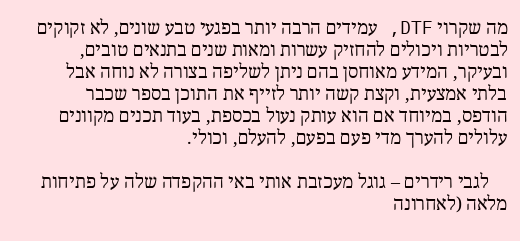מה שקרוי DTF, עמידים הרבה יותר בפגעי טבע שונים, לא זקוקים לבטריות ויכולים להחזיק עשרות ומאות שנים בתנאים טובים, ובעיקר, המידע מאוחסן בהם ניתן לשליפה בצורה לא נוחה אבל בלתי אמצעית, וקצת קשה יותר לזייף את התוכן בספר שכבר הודפס, במיוחד אם הוא עותק נעול בכספת, בעוד תכנים מקוונים עלולים להערך מדי פעם בפעם, להעלם, וכולי.

    לגבי רידרים – גוגל מעכזבת אותי באי ההקפדה שלה על פתיחות מלאה (לאחרונה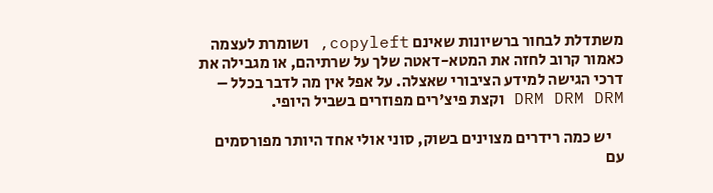משתדלת לבחור ברשיונות שאינם copyleft, ושומרת לעצמה כאמור קרוב לחזה את המטא-דאטה שלך על שרתיהם, או מגבילה את דרכי הגישה למידע הציבורי שאצלה. על אפל אין מה לדבר בכלל – DRM DRM DRM וקצת פיצ'רים מפוזרים בשביל היופי.

    יש כמה רידרים מצוינים בשוק, סוני אולי אחד היותר מפורסמים עם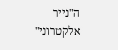ה"נייר אלקטרוני"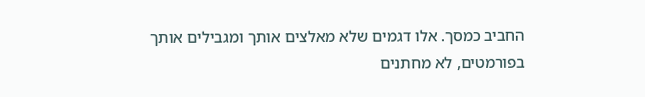החביב כמסך. אלו דגמים שלא מאלצים אותך ומגבילים אותך בפורמטים, לא מחתנים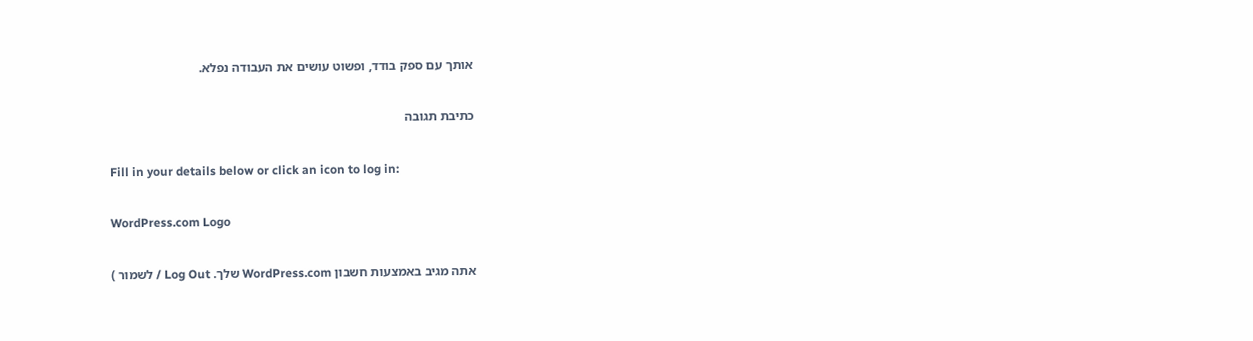אותך עם ספק בודד, ופשוט עושים את העבודה נפלא.

כתיבת תגובה

Fill in your details below or click an icon to log in:

WordPress.com Logo

אתה מגיב באמצעות חשבון WordPress.com שלך. Log Out / לשמור )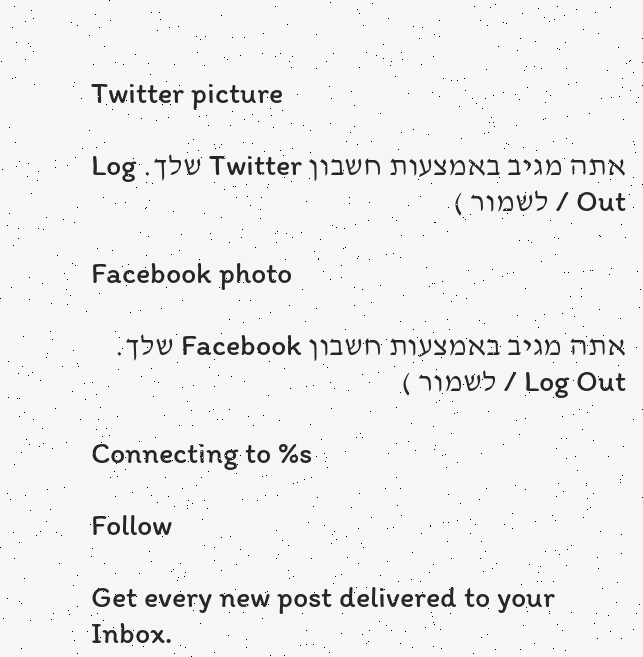Twitter picture

אתה מגיב באמצעות חשבון Twitter שלך. Log Out / לשמור )

Facebook photo

אתה מגיב באמצעות חשבון Facebook שלך. Log Out / לשמור )

Connecting to %s

Follow

Get every new post delivered to your Inbox.